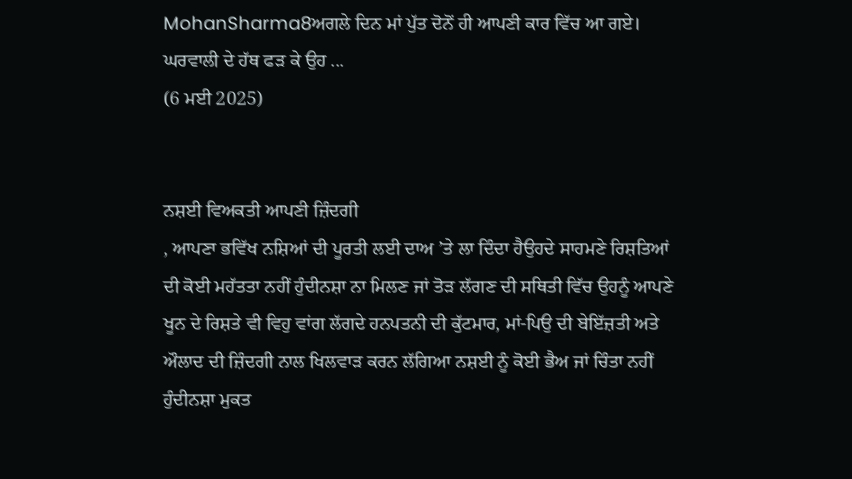MohanSharma8ਅਗਲੇ ਦਿਨ ਮਾਂ ਪੁੱਤ ਦੋਨੋਂ ਹੀ ਆਪਣੀ ਕਾਰ ਵਿੱਚ ਆ ਗਏ। ਘਰਵਾਲੀ ਦੇ ਹੱਥ ਫੜ ਕੇ ਉਹ ...
(6 ਮਈ 2025)


ਨਸ਼ਈ ਵਿਅਕਤੀ ਆਪਣੀ ਜ਼ਿੰਦਗੀ
, ਆਪਣਾ ਭਵਿੱਖ ਨਸ਼ਿਆਂ ਦੀ ਪੂਰਤੀ ਲਈ ਦਾਅ ’ਤੇ ਲਾ ਦਿੰਦਾ ਹੈਉਹਦੇ ਸਾਹਮਣੇ ਰਿਸ਼ਤਿਆਂ ਦੀ ਕੋਈ ਮਹੱਤਤਾ ਨਹੀਂ ਹੁੰਦੀਨਸ਼ਾ ਨਾ ਮਿਲਣ ਜਾਂ ਤੋੜ ਲੱਗਣ ਦੀ ਸਥਿਤੀ ਵਿੱਚ ਉਹਨੂੰ ਆਪਣੇ ਖੂਨ ਦੇ ਰਿਸ਼ਤੇ ਵੀ ਵਿਹੁ ਵਾਂਗ ਲੱਗਦੇ ਹਨਪਤਨੀ ਦੀ ਕੁੱਟਮਾਰ, ਮਾਂ-ਪਿਉ ਦੀ ਬੇਇੱਜ਼ਤੀ ਅਤੇ ਔਲਾਦ ਦੀ ਜ਼ਿੰਦਗੀ ਨਾਲ ਖਿਲਵਾੜ ਕਰਨ ਲੱਗਿਆ ਨਸ਼ਈ ਨੂੰ ਕੋਈ ਭੈਅ ਜਾਂ ਚਿੰਤਾ ਨਹੀਂ ਹੁੰਦੀਨਸ਼ਾ ਮੁਕਤ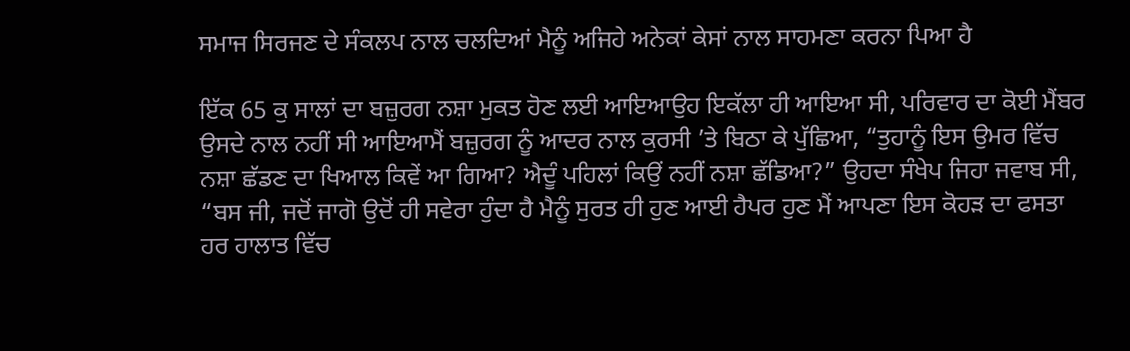ਸਮਾਜ ਸਿਰਜਣ ਦੇ ਸੰਕਲਪ ਨਾਲ ਚਲਦਿਆਂ ਮੈਨੂੰ ਅਜਿਹੇ ਅਨੇਕਾਂ ਕੇਸਾਂ ਨਾਲ ਸਾਹਮਣਾ ਕਰਨਾ ਪਿਆ ਹੈ

ਇੱਕ 65 ਕੁ ਸਾਲਾਂ ਦਾ ਬਜ਼ੁਰਗ ਨਸ਼ਾ ਮੁਕਤ ਹੋਣ ਲਈ ਆਇਆਉਹ ਇਕੱਲਾ ਹੀ ਆਇਆ ਸੀ, ਪਰਿਵਾਰ ਦਾ ਕੋਈ ਮੈਂਬਰ ਉਸਦੇ ਨਾਲ ਨਹੀਂ ਸੀ ਆਇਆਮੈਂ ਬਜ਼ੁਰਗ ਨੂੰ ਆਦਰ ਨਾਲ ਕੁਰਸੀ ’ਤੇ ਬਿਠਾ ਕੇ ਪੁੱਛਿਆ, “ਤੁਹਾਨੂੰ ਇਸ ਉਮਰ ਵਿੱਚ ਨਸ਼ਾ ਛੱਡਣ ਦਾ ਖਿਆਲ ਕਿਵੇਂ ਆ ਗਿਆ? ਐਦੂੰ ਪਹਿਲਾਂ ਕਿਉਂ ਨਹੀਂ ਨਸ਼ਾ ਛੱਡਿਆ?” ਉਹਦਾ ਸੰਖੇਪ ਜਿਹਾ ਜਵਾਬ ਸੀ, “ਬਸ ਜੀ, ਜਦੋਂ ਜਾਗੋ ਉਦੋਂ ਹੀ ਸਵੇਰਾ ਹੁੰਦਾ ਹੈ ਮੈਨੂੰ ਸੁਰਤ ਹੀ ਹੁਣ ਆਈ ਹੈਪਰ ਹੁਣ ਮੈਂ ਆਪਣਾ ਇਸ ਕੋਹੜ ਦਾ ਫਸਤਾ ਹਰ ਹਾਲਾਤ ਵਿੱਚ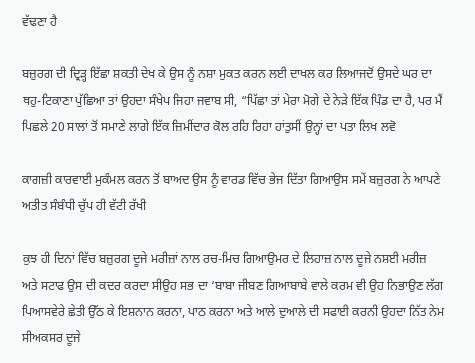ਵੱਢਣਾ ਹੈ

ਬਜ਼ੁਰਗ ਦੀ ਦ੍ਰਿੜ੍ਹ ਇੱਛਾ ਸ਼ਕਤੀ ਦੇਖ ਕੇ ਉਸ ਨੂੰ ਨਸ਼ਾ ਮੁਕਤ ਕਰਨ ਲਈ ਦਾਖਲ ਕਰ ਲਿਆਜਦੋਂ ਉਸਦੇ ਘਰ ਦਾ ਥਹੁ-ਟਿਕਾਣਾ ਪੁੱਛਿਆ ਤਾਂ ਉਹਦਾ ਸੰਖੇਪ ਜਿਹਾ ਜਵਾਬ ਸੀ, “ਪਿੱਛਾ ਤਾਂ ਮੇਰਾ ਮੋਗੇ ਦੇ ਨੇੜੇ ਇੱਕ ਪਿੰਡ ਦਾ ਹੈ, ਪਰ ਮੈਂ ਪਿਛਲੇ 20 ਸਾਲਾਂ ਤੋਂ ਸਮਾਣੇ ਲਾਗੇ ਇੱਕ ਜ਼ਿਮੀਂਦਾਰ ਕੋਲ ਰਹਿ ਰਿਹਾ ਹਾਂਤੁਸੀਂ ਉਨ੍ਹਾਂ ਦਾ ਪਤਾ ਲਿਖ ਲਵੋ

ਕਾਗਜ਼ੀ ਕਾਰਵਾਈ ਮੁਕੰਮਲ ਕਰਨ ਤੋਂ ਬਾਅਦ ਉਸ ਨੂੰ ਵਾਰਡ ਵਿੱਚ ਭੇਜ ਦਿੱਤਾ ਗਿਆਉਸ ਸਮੇਂ ਬਜ਼ੁਰਗ ਨੇ ਆਪਣੇ ਅਤੀਤ ਸੰਬੰਧੀ ਚੁੱਪ ਹੀ ਵੱਟੀ ਰੱਖੀ

ਕੁਝ ਹੀ ਦਿਨਾਂ ਵਿੱਚ ਬਜ਼ੁਰਗ ਦੂਜੇ ਮਰੀਜ਼ਾਂ ਨਾਲ ਰਚ-ਮਿਚ ਗਿਆਉਮਰ ਦੇ ਲਿਹਾਜ਼ ਨਾਲ ਦੂਜੇ ਨਸ਼ਈ ਮਰੀਜ਼ ਅਤੇ ਸਟਾਫ ਉਸ ਦੀ ਕਦਰ ਕਰਦਾ ਸੀਉਹ ਸਭ ਦਾ ‘ਬਾਬਾ ਜੀਬਣ ਗਿਆਬਾਬੇ ਵਾਲੇ ਕਰਮ ਵੀ ਉਹ ਨਿਭਾਉਣ ਲੱਗ ਪਿਆਸਵੇਰੇ ਛੇਤੀ ਉੱਠ ਕੇ ਇਸ਼ਨਾਨ ਕਰਨਾ, ਪਾਠ ਕਰਨਾ ਅਤੇ ਆਲੇ ਦੁਆਲੇ ਦੀ ਸਫਾਈ ਕਰਨੀ ਉਹਦਾ ਨਿੱਤ ਨੇਮ ਸੀਅਕਸਰ ਦੂਜੇ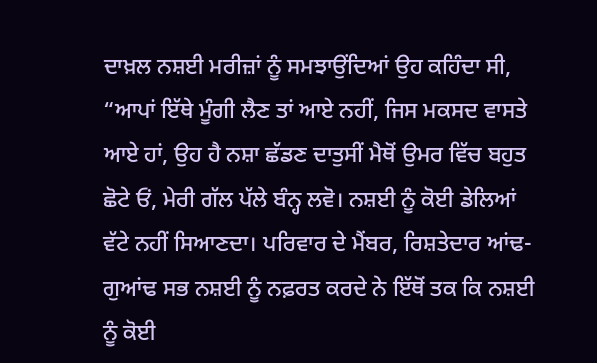ਦਾਖ਼ਲ ਨਸ਼ਈ ਮਰੀਜ਼ਾਂ ਨੂੰ ਸਮਝਾਉਂਦਿਆਂ ਉਹ ਕਹਿੰਦਾ ਸੀ, “ਆਪਾਂ ਇੱਥੇ ਮੂੰਗੀ ਲੈਣ ਤਾਂ ਆਏ ਨਹੀਂ, ਜਿਸ ਮਕਸਦ ਵਾਸਤੇ ਆਏ ਹਾਂ, ਉਹ ਹੈ ਨਸ਼ਾ ਛੱਡਣ ਦਾਤੁਸੀਂ ਮੈਥੋਂ ਉਮਰ ਵਿੱਚ ਬਹੁਤ ਛੋਟੇ ਓਂ, ਮੇਰੀ ਗੱਲ ਪੱਲੇ ਬੰਨ੍ਹ ਲਵੋ। ਨਸ਼ਈ ਨੂੰ ਕੋਈ ਡੇਲਿਆਂ ਵੱਟੇ ਨਹੀਂ ਸਿਆਣਦਾ। ਪਰਿਵਾਰ ਦੇ ਮੈਂਬਰ, ਰਿਸ਼ਤੇਦਾਰ ਆਂਢ-ਗੁਆਂਢ ਸਭ ਨਸ਼ਈ ਨੂੰ ਨਫ਼ਰਤ ਕਰਦੇ ਨੇ ਇੱਥੋਂ ਤਕ ਕਿ ਨਸ਼ਈ ਨੂੰ ਕੋਈ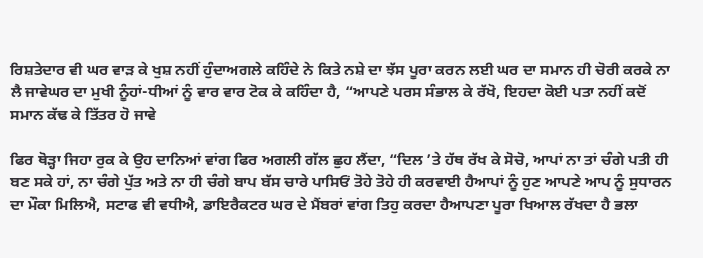ਰਿਸ਼ਤੇਦਾਰ ਵੀ ਘਰ ਵਾੜ ਕੇ ਖੁਸ਼ ਨਹੀਂ ਹੁੰਦਾਅਗਲੇ ਕਹਿੰਦੇ ਨੇ ਕਿਤੇ ਨਸ਼ੇ ਦਾ ਝੱਸ ਪੂਰਾ ਕਰਨ ਲਈ ਘਰ ਦਾ ਸਮਾਨ ਹੀ ਚੋਰੀ ਕਰਕੇ ਨਾ ਲੈ ਜਾਵੇਘਰ ਦਾ ਮੁਖੀ ਨੂੰਹਾਂ-ਧੀਆਂ ਨੂੰ ਵਾਰ ਵਾਰ ਟੋਕ ਕੇ ਕਹਿੰਦਾ ਹੈ, “ਆਪਣੇ ਪਰਸ ਸੰਭਾਲ ਕੇ ਰੱਖੋ, ਇਹਦਾ ਕੋਈ ਪਤਾ ਨਹੀਂ ਕਦੋਂ ਸਮਾਨ ਕੱਢ ਕੇ ਤਿੱਤਰ ਹੋ ਜਾਵੇ

ਫਿਰ ਥੋੜ੍ਹਾ ਜਿਹਾ ਰੁਕ ਕੇ ਉਹ ਦਾਨਿਆਂ ਵਾਂਗ ਫਿਰ ਅਗਲੀ ਗੱਲ ਛੁਹ ਲੈਂਦਾ, “ਦਿਲ ’ਤੇ ਹੱਥ ਰੱਖ ਕੇ ਸੋਚੋ, ਆਪਾਂ ਨਾ ਤਾਂ ਚੰਗੇ ਪਤੀ ਹੀ ਬਣ ਸਕੇ ਹਾਂ, ਨਾ ਚੰਗੇ ਪੁੱਤ ਅਤੇ ਨਾ ਹੀ ਚੰਗੇ ਬਾਪ ਬੱਸ ਚਾਰੇ ਪਾਸਿਓਂ ਤੋਹੇ ਤੋਹੇ ਹੀ ਕਰਵਾਈ ਹੈਆਪਾਂ ਨੂੰ ਹੁਣ ਆਪਣੇ ਆਪ ਨੂੰ ਸੁਧਾਰਨ ਦਾ ਮੌਕਾ ਮਿਲਿਐ, ਸਟਾਫ ਵੀ ਵਧੀਐ, ਡਾਇਰੈਕਟਰ ਘਰ ਦੇ ਮੈਂਬਰਾਂ ਵਾਂਗ ਤਿਹੁ ਕਰਦਾ ਹੈਆਪਣਾ ਪੂਰਾ ਖਿਆਲ ਰੱਖਦਾ ਹੈ ਭਲਾ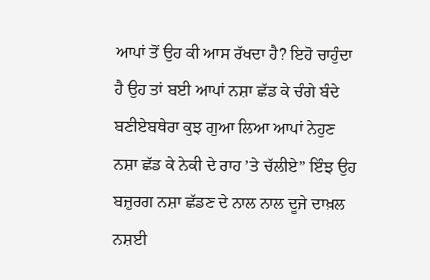ਆਪਾਂ ਤੋਂ ਉਹ ਕੀ ਆਸ ਰੱਖਦਾ ਹੈ? ਇਹੋ ਚਾਹੁੰਦਾ ਹੈ ਉਹ ਤਾਂ ਬਈ ਆਪਾਂ ਨਸ਼ਾ ਛੱਡ ਕੇ ਚੰਗੇ ਬੰਦੇ ਬਣੀਏਬਥੇਰਾ ਕੁਝ ਗੁਆ ਲਿਆ ਆਪਾਂ ਨੇਹੁਣ ਨਸ਼ਾ ਛੱਡ ਕੇ ਨੇਕੀ ਦੇ ਰਾਹ ’ਤੇ ਚੱਲੀਏ” ਇੰਝ ਉਹ ਬਜ਼ੁਰਗ ਨਸ਼ਾ ਛੱਡਣ ਦੇ ਨਾਲ ਨਾਲ ਦੂਜੇ ਦਾਖ਼ਲ ਨਸ਼ਈ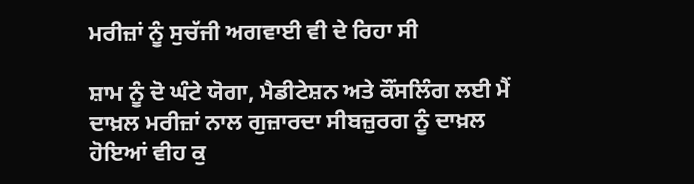ਮਰੀਜ਼ਾਂ ਨੂੰ ਸੁਚੱਜੀ ਅਗਵਾਈ ਵੀ ਦੇ ਰਿਹਾ ਸੀ

ਸ਼ਾਮ ਨੂੰ ਦੋ ਘੰਟੇ ਯੋਗਾ, ਮੈਡੀਟੇਸ਼ਨ ਅਤੇ ਕੌਂਸਲਿੰਗ ਲਈ ਮੈਂ ਦਾਖ਼ਲ ਮਰੀਜ਼ਾਂ ਨਾਲ ਗੁਜ਼ਾਰਦਾ ਸੀਬਜ਼ੁਰਗ ਨੂੰ ਦਾਖ਼ਲ ਹੋਇਆਂ ਵੀਹ ਕੁ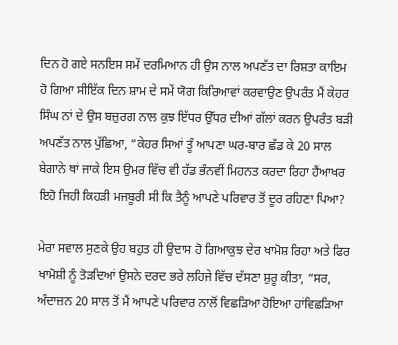ਦਿਨ ਹੋ ਗਏ ਸਨਇਸ ਸਮੇਂ ਦਰਮਿਆਨ ਹੀ ਉਸ ਨਾਲ ਅਪਣੱਤ ਦਾ ਰਿਸ਼ਤਾ ਕਾਇਮ ਹੋ ਗਿਆ ਸੀਇੱਕ ਦਿਨ ਸ਼ਾਮ ਦੇ ਸਮੇਂ ਯੋਗ ਕਿਰਿਆਵਾਂ ਕਰਵਾਉਣ ਉਪਰੰਤ ਮੈਂ ਕੇਹਰ ਸਿੰਘ ਨਾਂ ਦੇ ਉਸ ਬਜ਼ੁਰਗ ਨਾਲ ਕੁਝ ਇੱਧਰ ਉੱਧਰ ਦੀਆਂ ਗੱਲਾਂ ਕਰਨ ਉਪਰੰਤ ਬੜੀ ਅਪਣੱਤ ਨਾਲ ਪੁੱਛਿਆ, “ਕੇਹਰ ਸਿਆਂ ਤੂੰ ਆਪਣਾ ਘਰ-ਬਾਰ ਛੱਡ ਕੇ 20 ਸਾਲ ਬੇਗਾਨੇ ਥਾਂ ਜਾਕੇ ਇਸ ਉਮਰ ਵਿੱਚ ਵੀ ਹੱਡ ਭੰਨਵੀਂ ਮਿਹਨਤ ਕਰਦਾ ਰਿਹਾ ਹੈਂਆਖਰ ਇਹੋ ਜਿਹੀ ਕਿਹੜੀ ਮਜਬੂਰੀ ਸੀ ਕਿ ਤੈਨੂੰ ਆਪਣੇ ਪਰਿਵਾਰ ਤੋਂ ਦੂਰ ਰਹਿਣਾ ਪਿਆ?

ਮੇਰਾ ਸਵਾਲ ਸੁਣਕੇ ਉਹ ਬਹੁਤ ਹੀ ਉਦਾਸ ਹੋ ਗਿਆਕੁਝ ਦੇਰ ਖਾਮੋਸ਼ ਰਿਹਾ ਅਤੇ ਫਿਰ ਖਾਮੋਸ਼ੀ ਨੂੰ ਤੋੜਦਿਆਂ ਉਸਨੇ ਦਰਦ ਭਰੇ ਲਹਿਜੇ ਵਿੱਚ ਦੱਸਣਾ ਸ਼ੁਰੂ ਕੀਤਾ, “ਸਰ, ਅੰਦਾਜ਼ਨ 20 ਸਾਲ ਤੋਂ ਮੈਂ ਆਪਣੇ ਪਰਿਵਾਰ ਨਾਲੋਂ ਵਿਛੜਿਆ ਹੋਇਆ ਹਾਂਵਿਛੜਿਆ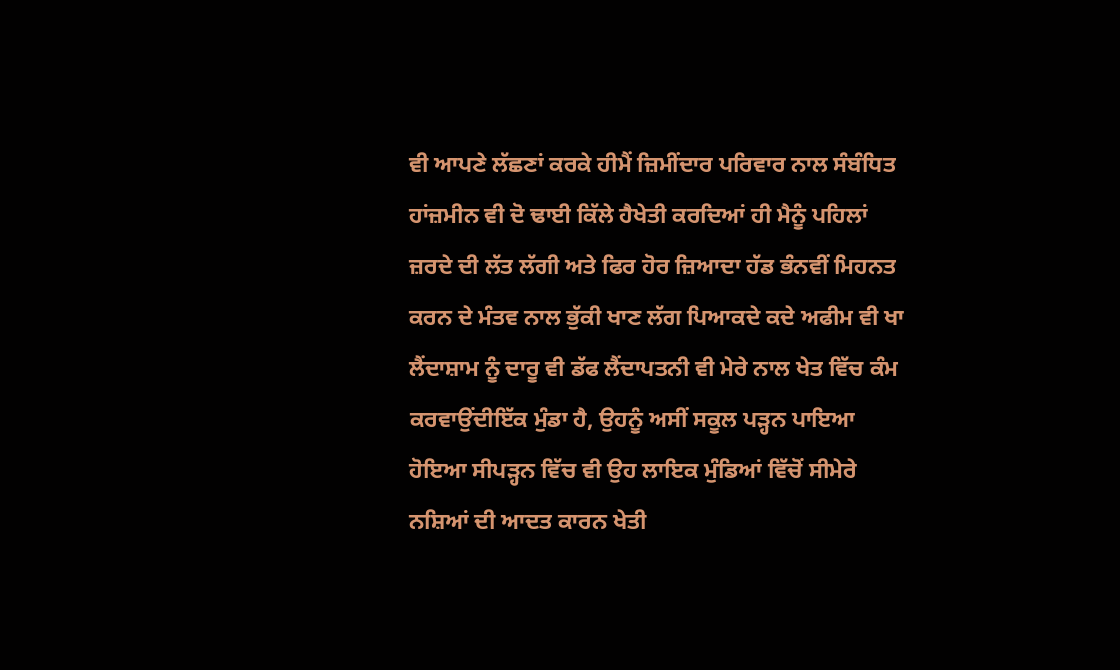ਵੀ ਆਪਣੇ ਲੱਛਣਾਂ ਕਰਕੇ ਹੀਮੈਂ ਜ਼ਿਮੀਂਦਾਰ ਪਰਿਵਾਰ ਨਾਲ ਸੰਬੰਧਿਤ ਹਾਂਜ਼ਮੀਨ ਵੀ ਦੋ ਢਾਈ ਕਿੱਲੇ ਹੈਖੇਤੀ ਕਰਦਿਆਂ ਹੀ ਮੈਨੂੰ ਪਹਿਲਾਂ ਜ਼ਰਦੇ ਦੀ ਲੱਤ ਲੱਗੀ ਅਤੇ ਫਿਰ ਹੋਰ ਜ਼ਿਆਦਾ ਹੱਡ ਭੰਨਵੀਂ ਮਿਹਨਤ ਕਰਨ ਦੇ ਮੰਤਵ ਨਾਲ ਭੁੱਕੀ ਖਾਣ ਲੱਗ ਪਿਆਕਦੇ ਕਦੇ ਅਫੀਮ ਵੀ ਖਾ ਲੈਂਦਾਸ਼ਾਮ ਨੂੰ ਦਾਰੂ ਵੀ ਡੱਫ ਲੈਂਦਾਪਤਨੀ ਵੀ ਮੇਰੇ ਨਾਲ ਖੇਤ ਵਿੱਚ ਕੰਮ ਕਰਵਾਉਂਦੀਇੱਕ ਮੁੰਡਾ ਹੈ, ਉਹਨੂੰ ਅਸੀਂ ਸਕੂਲ ਪੜ੍ਹਨ ਪਾਇਆ ਹੋਇਆ ਸੀਪੜ੍ਹਨ ਵਿੱਚ ਵੀ ਉਹ ਲਾਇਕ ਮੁੰਡਿਆਂ ਵਿੱਚੋਂ ਸੀਮੇਰੇ ਨਸ਼ਿਆਂ ਦੀ ਆਦਤ ਕਾਰਨ ਖੇਤੀ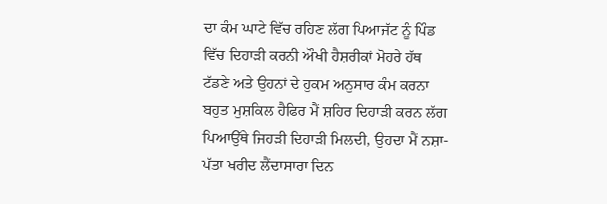ਦਾ ਕੰਮ ਘਾਟੇ ਵਿੱਚ ਰਹਿਣ ਲੱਗ ਪਿਆਜੱਟ ਨੂੰ ਪਿੰਡ ਵਿੱਚ ਦਿਹਾੜੀ ਕਰਨੀ ਔਖੀ ਹੈਸ਼ਰੀਕਾਂ ਮੋਹਰੇ ਹੱਥ ਟੱਡਣੇ ਅਤੇ ਉਹਨਾਂ ਦੇ ਹੁਕਮ ਅਨੁਸਾਰ ਕੰਮ ਕਰਨਾ ਬਹੁਤ ਮੁਸ਼ਕਿਲ ਹੈਫਿਰ ਮੈਂ ਸ਼ਹਿਰ ਦਿਹਾੜੀ ਕਰਨ ਲੱਗ ਪਿਆਉੱਥੇ ਜਿਹੜੀ ਦਿਹਾੜੀ ਮਿਲਦੀ, ਉਹਦਾ ਮੈਂ ਨਸ਼ਾ-ਪੱਤਾ ਖਰੀਦ ਲੈਂਦਾਸਾਰਾ ਦਿਨ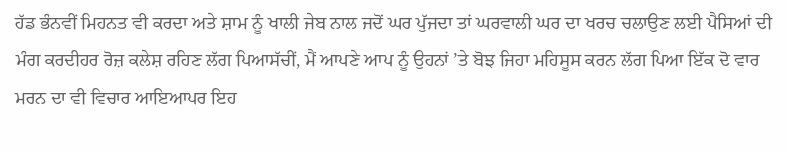ਹੱਡ ਭੰਨਵੀਂ ਮਿਹਨਤ ਵੀ ਕਰਦਾ ਅਤੇ ਸ਼ਾਮ ਨੂੰ ਖਾਲੀ ਜੇਬ ਨਾਲ ਜਦੋਂ ਘਰ ਪੁੱਜਦਾ ਤਾਂ ਘਰਵਾਲੀ ਘਰ ਦਾ ਖਰਚ ਚਲਾਉਣ ਲਈ ਪੈਸਿਆਂ ਦੀ ਮੰਗ ਕਰਦੀਹਰ ਰੋਜ਼ ਕਲੇਸ਼ ਰਹਿਣ ਲੱਗ ਪਿਆਸੱਚੀਂ, ਮੈਂ ਆਪਣੇ ਆਪ ਨੂੰ ਉਹਨਾਂ ’ਤੇ ਬੋਝ ਜਿਹਾ ਮਹਿਸੂਸ ਕਰਨ ਲੱਗ ਪਿਆ ਇੱਕ ਦੋ ਵਾਰ ਮਰਨ ਦਾ ਵੀ ਵਿਚਾਰ ਆਇਆਪਰ ਇਹ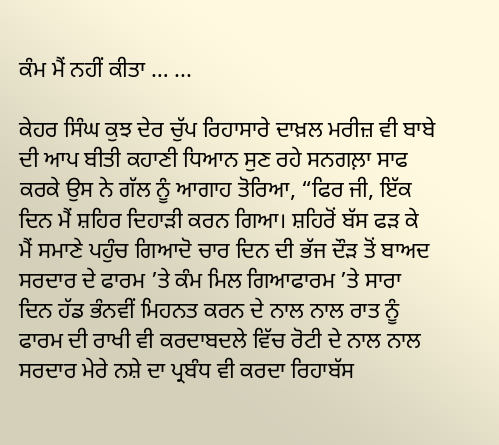ਕੰਮ ਮੈਂ ਨਹੀਂ ਕੀਤਾ … ...

ਕੇਹਰ ਸਿੰਘ ਕੁਝ ਦੇਰ ਚੁੱਪ ਰਿਹਾਸਾਰੇ ਦਾਖ਼ਲ ਮਰੀਜ਼ ਵੀ ਬਾਬੇ ਦੀ ਆਪ ਬੀਤੀ ਕਹਾਣੀ ਧਿਆਨ ਸੁਣ ਰਹੇ ਸਨਗਲ਼ਾ ਸਾਫ ਕਰਕੇ ਉਸ ਨੇ ਗੱਲ ਨੂੰ ਆਗਾਹ ਤੋਰਿਆ, “ਫਿਰ ਜੀ, ਇੱਕ ਦਿਨ ਮੈਂ ਸ਼ਹਿਰ ਦਿਹਾੜੀ ਕਰਨ ਗਿਆ। ਸ਼ਹਿਰੋਂ ਬੱਸ ਫੜ ਕੇ ਮੈਂ ਸਮਾਣੇ ਪਹੁੰਚ ਗਿਆਦੋ ਚਾਰ ਦਿਨ ਦੀ ਭੱਜ ਦੌੜ ਤੋਂ ਬਾਅਦ ਸਰਦਾਰ ਦੇ ਫਾਰਮ ’ਤੇ ਕੰਮ ਮਿਲ ਗਿਆਫਾਰਮ ’ਤੇ ਸਾਰਾ ਦਿਨ ਹੱਡ ਭੰਨਵੀਂ ਮਿਹਨਤ ਕਰਨ ਦੇ ਨਾਲ ਨਾਲ ਰਾਤ ਨੂੰ ਫਾਰਮ ਦੀ ਰਾਖੀ ਵੀ ਕਰਦਾਬਦਲੇ ਵਿੱਚ ਰੋਟੀ ਦੇ ਨਾਲ ਨਾਲ ਸਰਦਾਰ ਮੇਰੇ ਨਸ਼ੇ ਦਾ ਪ੍ਰਬੰਧ ਵੀ ਕਰਦਾ ਰਿਹਾਬੱਸ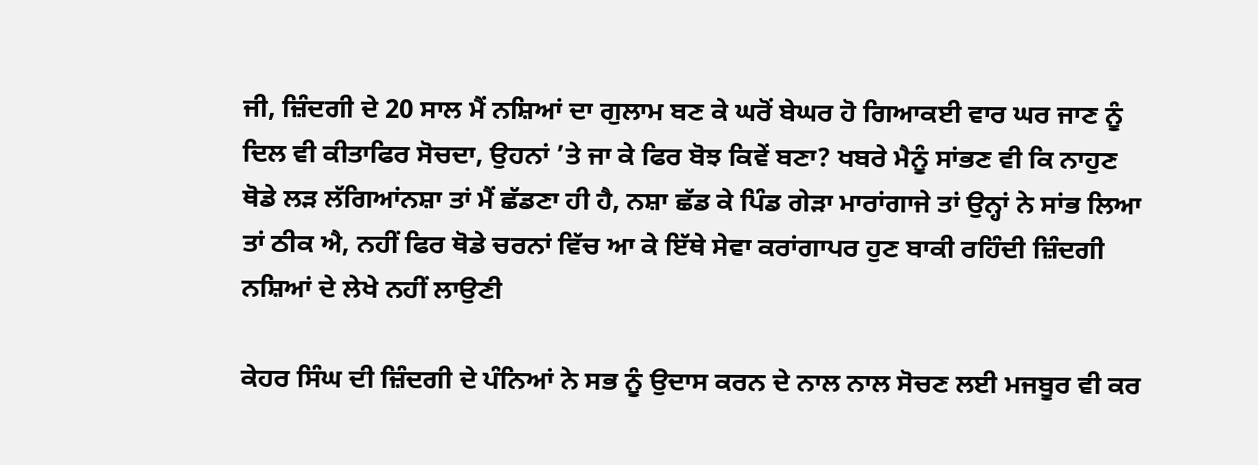ਜੀ, ਜ਼ਿੰਦਗੀ ਦੇ 20 ਸਾਲ ਮੈਂ ਨਸ਼ਿਆਂ ਦਾ ਗੁਲਾਮ ਬਣ ਕੇ ਘਰੋਂ ਬੇਘਰ ਹੋ ਗਿਆਕਈ ਵਾਰ ਘਰ ਜਾਣ ਨੂੰ ਦਿਲ ਵੀ ਕੀਤਾਫਿਰ ਸੋਚਦਾ, ਉਹਨਾਂ ’ਤੇ ਜਾ ਕੇ ਫਿਰ ਬੋਝ ਕਿਵੇਂ ਬਣਾ? ਖਬਰੇ ਮੈਨੂੰ ਸਾਂਭਣ ਵੀ ਕਿ ਨਾਹੁਣ ਥੋਡੇ ਲੜ ਲੱਗਿਆਂਨਸ਼ਾ ਤਾਂ ਮੈਂ ਛੱਡਣਾ ਹੀ ਹੈ, ਨਸ਼ਾ ਛੱਡ ਕੇ ਪਿੰਡ ਗੇੜਾ ਮਾਰਾਂਗਾਜੇ ਤਾਂ ਉਨ੍ਹਾਂ ਨੇ ਸਾਂਭ ਲਿਆ ਤਾਂ ਠੀਕ ਐ, ਨਹੀਂ ਫਿਰ ਥੋਡੇ ਚਰਨਾਂ ਵਿੱਚ ਆ ਕੇ ਇੱਥੇ ਸੇਵਾ ਕਰਾਂਗਾਪਰ ਹੁਣ ਬਾਕੀ ਰਹਿੰਦੀ ਜ਼ਿੰਦਗੀ ਨਸ਼ਿਆਂ ਦੇ ਲੇਖੇ ਨਹੀਂ ਲਾਉਣੀ

ਕੇਹਰ ਸਿੰਘ ਦੀ ਜ਼ਿੰਦਗੀ ਦੇ ਪੰਨਿਆਂ ਨੇ ਸਭ ਨੂੰ ਉਦਾਸ ਕਰਨ ਦੇ ਨਾਲ ਨਾਲ ਸੋਚਣ ਲਈ ਮਜਬੂਰ ਵੀ ਕਰ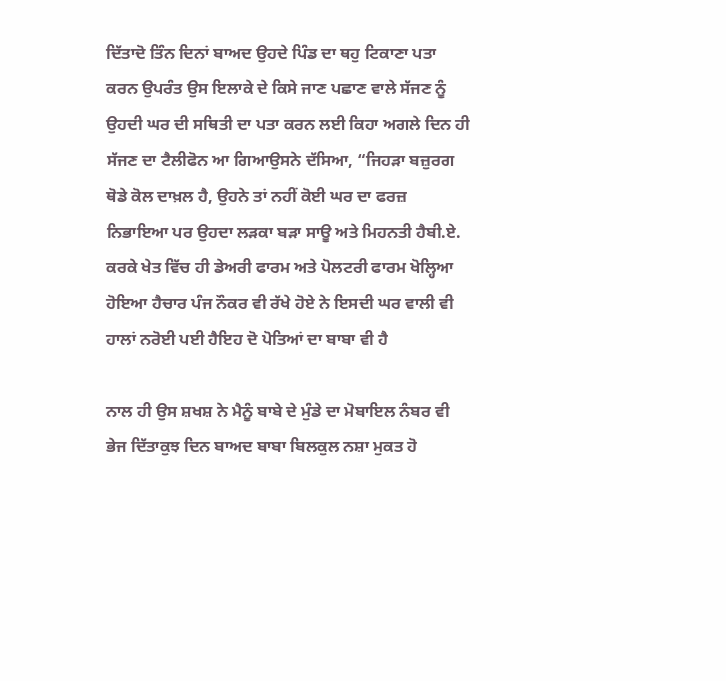ਦਿੱਤਾਦੋ ਤਿੰਨ ਦਿਨਾਂ ਬਾਅਦ ਉਹਦੇ ਪਿੰਡ ਦਾ ਥਹੁ ਟਿਕਾਣਾ ਪਤਾ ਕਰਨ ਉਪਰੰਤ ਉਸ ਇਲਾਕੇ ਦੇ ਕਿਸੇ ਜਾਣ ਪਛਾਣ ਵਾਲੇ ਸੱਜਣ ਨੂੰ ਉਹਦੀ ਘਰ ਦੀ ਸਥਿਤੀ ਦਾ ਪਤਾ ਕਰਨ ਲਈ ਕਿਹਾ ਅਗਲੇ ਦਿਨ ਹੀ ਸੱਜਣ ਦਾ ਟੈਲੀਫੋਨ ਆ ਗਿਆਉਸਨੇ ਦੱਸਿਆ, “ਜਿਹੜਾ ਬਜ਼ੁਰਗ ਥੋਡੇ ਕੋਲ ਦਾਖ਼ਲ ਹੈ, ਉਹਨੇ ਤਾਂ ਨਹੀਂ ਕੋਈ ਘਰ ਦਾ ਫਰਜ਼ ਨਿਭਾਇਆ ਪਰ ਉਹਦਾ ਲੜਕਾ ਬੜਾ ਸਾਊ ਅਤੇ ਮਿਹਨਤੀ ਹੈਬੀ.ਏ. ਕਰਕੇ ਖੇਤ ਵਿੱਚ ਹੀ ਡੇਅਰੀ ਫਾਰਮ ਅਤੇ ਪੋਲਟਰੀ ਫਾਰਮ ਖੋਲ੍ਹਿਆ ਹੋਇਆ ਹੈਚਾਰ ਪੰਜ ਨੌਕਰ ਵੀ ਰੱਖੇ ਹੋਏ ਨੇ ਇਸਦੀ ਘਰ ਵਾਲੀ ਵੀ ਹਾਲਾਂ ਨਰੋਈ ਪਈ ਹੈਇਹ ਦੋ ਪੋਤਿਆਂ ਦਾ ਬਾਬਾ ਵੀ ਹੈ

ਨਾਲ ਹੀ ਉਸ ਸ਼ਖਸ਼ ਨੇ ਮੈਨੂੰ ਬਾਬੇ ਦੇ ਮੁੰਡੇ ਦਾ ਮੋਬਾਇਲ ਨੰਬਰ ਵੀ ਭੇਜ ਦਿੱਤਾਕੁਝ ਦਿਨ ਬਾਅਦ ਬਾਬਾ ਬਿਲਕੁਲ ਨਸ਼ਾ ਮੁਕਤ ਹੋ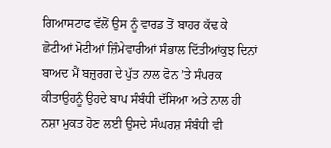ਗਿਆਸਟਾਫ ਵੱਲੋਂ ਉਸ ਨੂੰ ਵਾਰਡ ਤੋਂ ਬਾਹਰ ਕੱਢ ਕੇ ਛੋਟੀਆਂ ਮੋਟੀਆਂ ਜ਼ਿੰਮੇਵਾਰੀਆਂ ਸੰਭਾਲ ਦਿੱਤੀਆਂਕੁਝ ਦਿਨਾਂ ਬਾਅਦ ਮੈਂ ਬਜ਼ੁਰਗ ਦੇ ਪੁੱਤ ਨਾਲ ਫੋਨ ’ਤੇ ਸੰਪਰਕ ਕੀਤਾਉਹਨੂੰ ਉਹਦੇ ਬਾਪ ਸੰਬੰਧੀ ਦੱਸਿਆ ਅਤੇ ਨਾਲ ਹੀ ਨਸ਼ਾ ਮੁਕਤ ਹੋਣ ਲਈ ਉਸਦੇ ਸੰਘਰਸ਼ ਸੰਬੰਧੀ ਵੀ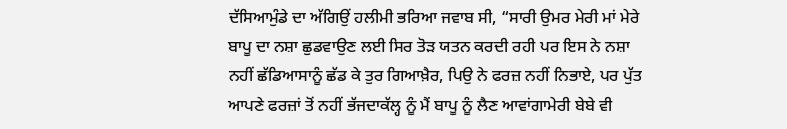ਦੱਸਿਆਮੁੰਡੇ ਦਾ ਅੱਗਿਉਂ ਹਲੀਮੀ ਭਰਿਆ ਜਵਾਬ ਸੀ, “ਸਾਰੀ ਉਮਰ ਮੇਰੀ ਮਾਂ ਮੇਰੇ ਬਾਪੂ ਦਾ ਨਸ਼ਾ ਛੁਡਵਾਉਣ ਲਈ ਸਿਰ ਤੋੜ ਯਤਨ ਕਰਦੀ ਰਹੀ ਪਰ ਇਸ ਨੇ ਨਸ਼ਾ ਨਹੀਂ ਛੱਡਿਆਸਾਨੂੰ ਛੱਡ ਕੇ ਤੁਰ ਗਿਆਖ਼ੈਰ, ਪਿਉ ਨੇ ਫਰਜ਼ ਨਹੀਂ ਨਿਭਾਏ, ਪਰ ਪੁੱਤ ਆਪਣੇ ਫਰਜ਼ਾਂ ਤੋਂ ਨਹੀਂ ਭੱਜਦਾਕੱਲ੍ਹ ਨੂੰ ਮੈਂ ਬਾਪੂ ਨੂੰ ਲੈਣ ਆਵਾਂਗਾਮੇਰੀ ਬੇਬੇ ਵੀ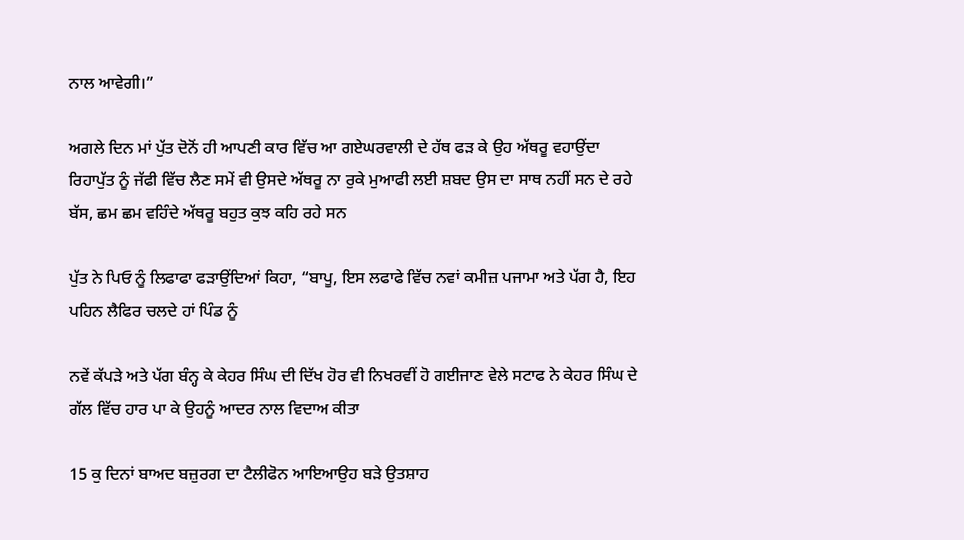ਨਾਲ ਆਵੇਗੀ।”

ਅਗਲੇ ਦਿਨ ਮਾਂ ਪੁੱਤ ਦੋਨੋਂ ਹੀ ਆਪਣੀ ਕਾਰ ਵਿੱਚ ਆ ਗਏਘਰਵਾਲੀ ਦੇ ਹੱਥ ਫੜ ਕੇ ਉਹ ਅੱਥਰੂ ਵਹਾਉਂਦਾ ਰਿਹਾਪੁੱਤ ਨੂੰ ਜੱਫੀ ਵਿੱਚ ਲੈਣ ਸਮੇਂ ਵੀ ਉਸਦੇ ਅੱਥਰੂ ਨਾ ਰੁਕੇ ਮੁਆਫੀ ਲਈ ਸ਼ਬਦ ਉਸ ਦਾ ਸਾਥ ਨਹੀਂ ਸਨ ਦੇ ਰਹੇ ਬੱਸ, ਛਮ ਛਮ ਵਹਿੰਦੇ ਅੱਥਰੂ ਬਹੁਤ ਕੁਝ ਕਹਿ ਰਹੇ ਸਨ

ਪੁੱਤ ਨੇ ਪਿਓ ਨੂੰ ਲਿਫਾਫਾ ਫੜਾਉਂਦਿਆਂ ਕਿਹਾ, “ਬਾਪੂ, ਇਸ ਲਫਾਫੇ ਵਿੱਚ ਨਵਾਂ ਕਮੀਜ਼ ਪਜਾਮਾ ਅਤੇ ਪੱਗ ਹੈ, ਇਹ ਪਹਿਨ ਲੈਫਿਰ ਚਲਦੇ ਹਾਂ ਪਿੰਡ ਨੂੰ

ਨਵੇਂ ਕੱਪੜੇ ਅਤੇ ਪੱਗ ਬੰਨ੍ਹ ਕੇ ਕੇਹਰ ਸਿੰਘ ਦੀ ਦਿੱਖ ਹੋਰ ਵੀ ਨਿਖਰਵੀਂ ਹੋ ਗਈਜਾਣ ਵੇਲੇ ਸਟਾਫ ਨੇ ਕੇਹਰ ਸਿੰਘ ਦੇ ਗੱਲ ਵਿੱਚ ਹਾਰ ਪਾ ਕੇ ਉਹਨੂੰ ਆਦਰ ਨਾਲ ਵਿਦਾਅ ਕੀਤਾ

15 ਕੁ ਦਿਨਾਂ ਬਾਅਦ ਬਜ਼ੁਰਗ ਦਾ ਟੈਲੀਫੋਨ ਆਇਆਉਹ ਬੜੇ ਉਤਸ਼ਾਹ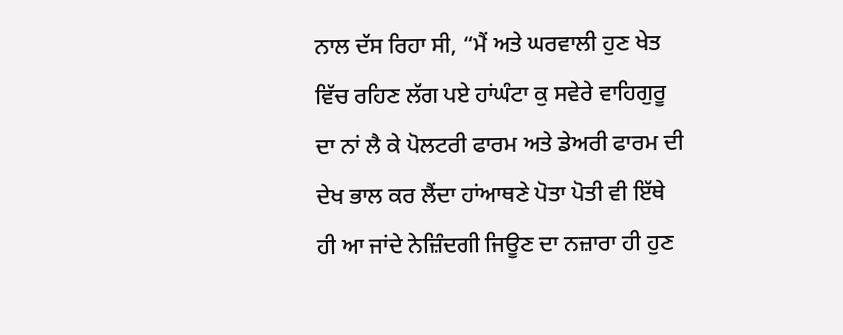ਨਾਲ ਦੱਸ ਰਿਹਾ ਸੀ, “ਮੈਂ ਅਤੇ ਘਰਵਾਲੀ ਹੁਣ ਖੇਤ ਵਿੱਚ ਰਹਿਣ ਲੱਗ ਪਏ ਹਾਂਘੰਟਾ ਕੁ ਸਵੇਰੇ ਵਾਹਿਗੁਰੂ ਦਾ ਨਾਂ ਲੈ ਕੇ ਪੋਲਟਰੀ ਫਾਰਮ ਅਤੇ ਡੇਅਰੀ ਫਾਰਮ ਦੀ ਦੇਖ ਭਾਲ ਕਰ ਲੈਂਦਾ ਹਾਂਆਥਣੇ ਪੋਤਾ ਪੋਤੀ ਵੀ ਇੱਥੇ ਹੀ ਆ ਜਾਂਦੇ ਨੇਜ਼ਿੰਦਗੀ ਜਿਊਣ ਦਾ ਨਜ਼ਾਰਾ ਹੀ ਹੁਣ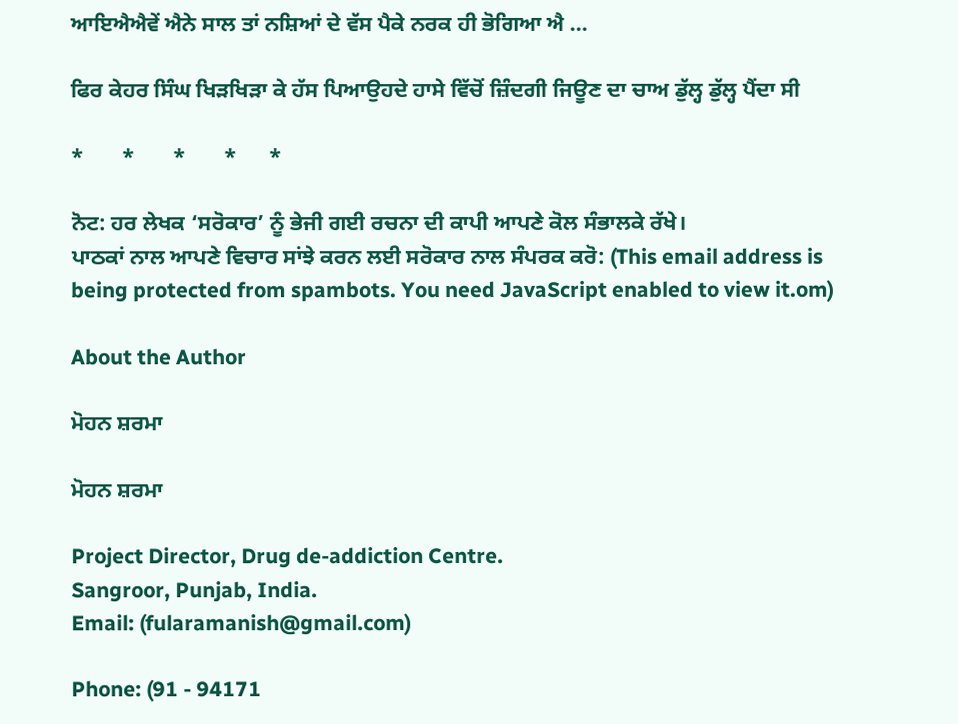ਆਇਐਐਵੇਂ ਐਨੇ ਸਾਲ ਤਾਂ ਨਸ਼ਿਆਂ ਦੇ ਵੱਸ ਪੈਕੇ ਨਰਕ ਹੀ ਭੋਗਿਆ ਐ ...

ਫਿਰ ਕੇਹਰ ਸਿੰਘ ਖਿੜਖਿੜਾ ਕੇ ਹੱਸ ਪਿਆਉਹਦੇ ਹਾਸੇ ਵਿੱਚੋਂ ਜ਼ਿੰਦਗੀ ਜਿਊਣ ਦਾ ਚਾਅ ਡੁੱਲ੍ਹ ਡੁੱਲ੍ਹ ਪੈਂਦਾ ਸੀ

*       *       *       *      *

ਨੋਟ: ਹਰ ਲੇਖਕ ‘ਸਰੋਕਾਰ’ ਨੂੰ ਭੇਜੀ ਗਈ ਰਚਨਾ ਦੀ ਕਾਪੀ ਆਪਣੇ ਕੋਲ ਸੰਭਾਲਕੇ ਰੱਖੇ।
ਪਾਠਕਾਂ ਨਾਲ ਆਪਣੇ ਵਿਚਾਰ ਸਾਂਝੇ ਕਰਨ ਲਈ ਸਰੋਕਾਰ ਨਾਲ ਸੰਪਰਕ ਕਰੋ: (This email address is being protected from spambots. You need JavaScript enabled to view it.om)

About the Author

ਮੋਹਨ ਸ਼ਰਮਾ

ਮੋਹਨ ਸ਼ਰਮਾ

Project Director, Drug de-addiction Centre.
Sangroor, Punjab, India.
Email: (fularamanish@gmail.com)

Phone: (91 - 94171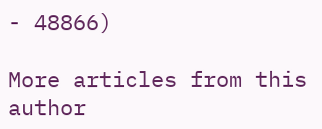- 48866)

More articles from this author